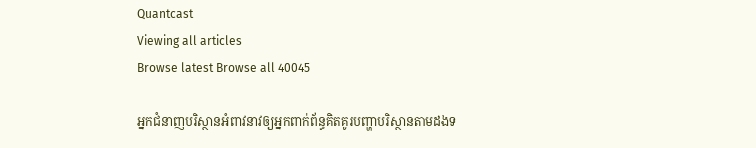Quantcast
Viewing all articles
Browse latest Browse all 40045

អ្នកជំនាញបរិស្ថានអំពាវនាវឲ្យអ្នកពាក់ព័ន្ធគិតគូរបញ្ហាបរិស្ថានតាមដងទ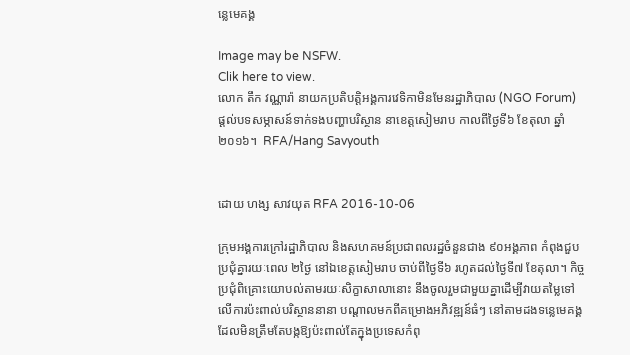ន្លេមេគង្គ

Image may be NSFW.
Clik here to view.
លោក តឹក វណ្ណារ៉ា នាយកប្រតិបត្តិអង្គការវេទិកាមិនមែនរដ្ឋាភិបាល (NGO Forum) ផ្ដល់បទសម្ភាសន៍ទាក់ទងបញ្ហាបរិស្ថាន នាខេត្តសៀមរាប កាលពីថ្ងៃទី៦ ខែតុលា ឆ្នាំ២០១៦។  RFA/Hang Savyouth


ដោយ ហង្ស សាវយុត RFA 2016-10-06

ក្រុមអង្គការក្រៅរដ្ឋាភិបាល និងសហគមន៍ប្រជាពលរដ្ឋចំនួនជាង ៩០អង្គភាព កំពុងជួបប្រជុំគ្នារយៈពេល ២ថ្ងៃ នៅឯខេត្តសៀមរាប ចាប់ពីថ្ងៃទី៦ រហូតដល់ថ្ងៃទី៧ ខែតុលា។ កិច្ចប្រជុំពិគ្រោះយោបល់តាមរយៈសិក្ខាសាលានោះ នឹងចូលរួមជាមួយគ្នាដើម្បីវាយតម្លៃទៅលើការប៉ះពាល់បរិស្ថាននានា បណ្ដាលមកពីគម្រោងអភិវឌ្ឍន៍ធំៗ នៅតាមដងទន្លេមេគង្គ ដែលមិនត្រឹមតែបង្កឱ្យប៉ះពាល់តែក្នុងប្រទេសកំពុ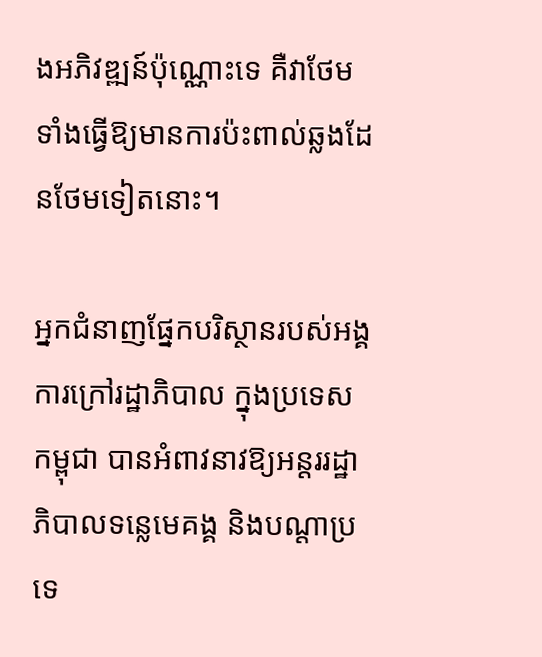ងអភិវឌ្ឍន៍ប៉ុណ្ណោះទេ គឺវាថែមទាំងធ្វើឱ្យមានការប៉ះពាល់ឆ្លងដែនថែមទៀតនោះ។

អ្នកជំនាញផ្នែកបរិស្ថានរបស់អង្គការក្រៅរដ្ឋាភិបាល ក្នុងប្រទេសកម្ពុជា បានអំពាវនាវឱ្យអន្តររដ្ឋាភិបាលទន្លេមេគង្គ និងបណ្ដាប្រទេ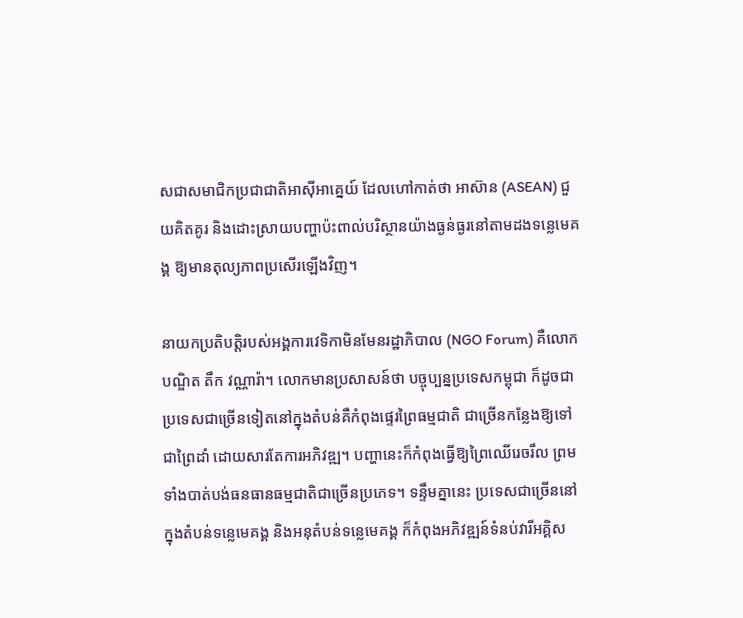សជាសមាជិកប្រជាជាតិអាស៊ីអាគ្នេយ៍ ដែលហៅកាត់ថា អាស៊ាន (ASEAN) ជួយគិតគូរ និងដោះស្រាយបញ្ហាប៉ះពាល់បរិស្ថានយ៉ាងធ្ងន់ធ្ងរនៅតាមដងទន្លេមេគង្គ ឱ្យមានតុល្យភាពប្រសើរឡើងវិញ។

នាយកប្រតិបត្តិរបស់អង្គការវេទិកាមិនមែនរដ្ឋាភិបាល (NGO Forum) គឺលោកបណ្ឌិត តឹក វណ្ណារ៉ា។ លោកមានប្រសាសន៍ថា បច្ចុប្បន្នប្រទេសកម្ពុជា ក៏ដូចជាប្រទេសជាច្រើនទៀតនៅក្នុងតំបន់គឺកំពុងផ្ទេរព្រៃធម្មជាតិ ជាច្រើនកន្លែងឱ្យទៅជាព្រៃដាំ ដោយសារតែការអភិវឌ្ឍ។ បញ្ហានេះក៏កំពុងធ្វើឱ្យព្រៃឈើរេចរឹល ព្រមទាំងបាត់បង់ធនធានធម្មជាតិជាច្រើនប្រភេទ។ ទន្ទឹមគ្នានេះ ប្រទេសជាច្រើននៅក្នុងតំបន់ទន្លេមេគង្គ និងអនុតំបន់ទន្លេមេគង្គ ក៏កំពុងអភិវឌ្ឍន៍ទំនប់វារីអគ្គិស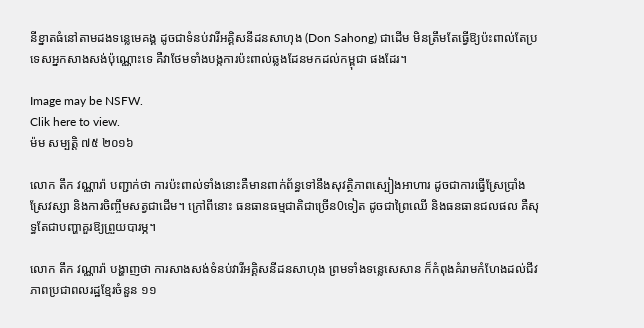នីខ្នាតធំនៅតាមដងទន្លេមេគង្គ ដូចជាទំនប់វារីអគ្គិសនីដនសាហុង (Don Sahong) ជាដើម មិនត្រឹមតែធ្វើឱ្យប៉ះពាល់តែប្រទេសអ្នកសាងសង់ប៉ុណ្ណោះទេ គឺវាថែមទាំងបង្កការប៉ះពាល់ឆ្លងដែនមកដល់កម្ពុជា ផងដែរ។

Image may be NSFW.
Clik here to view.
ម៉ម សម្បត្តិ ៧៥ ២០១៦

លោក តឹក វណ្ណារ៉ា បញ្ជាក់ថា ការប៉ះពាល់ទាំងនោះគឺមានពាក់ព័ន្ធទៅនឹងសុវត្ថិភាពស្បៀងអាហារ ដូចជាការធ្វើស្រែប្រាំង ស្រែវស្សា និងការចិញ្ចឹមសត្វជាដើម។ ក្រៅពីនោះ ធនធានធម្មជាតិជាច្រើន0ទៀត ដូចជាព្រៃឈើ និងធនធានជលផល គឺសុទ្ធតែជាបញ្ហាគួរឱ្យព្រួយបារម្ភ។

លោក តឹក វណ្ណារ៉ា បង្ហាញថា ការសាងសង់ទំនប់វារីអគ្គិសនីដនសាហុង ព្រមទាំងទន្លេសេសាន ក៏កំពុងគំរាមកំហែងដល់ជីវភាពប្រជាពលរដ្ឋខ្មែរចំនួន ១១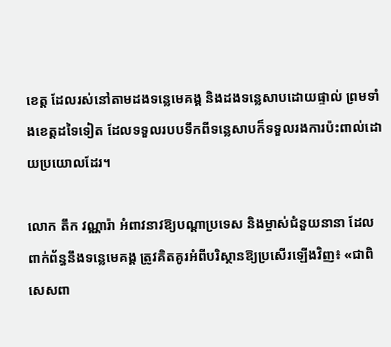ខេត្ត ដែលរស់នៅតាមដងទន្លេមេគង្គ និងដងទន្លេសាបដោយផ្ទាល់ ព្រមទាំងខេត្តដទៃទៀត ដែលទទួលរបបទឹកពីទន្លេសាបក៏ទទួលរងការប៉ះពាល់ដោយប្រយោលដែរ។

លោក តឹក វណ្ណារ៉ា អំពាវនាវឱ្យបណ្ដាប្រទេស និងម្ចាស់ជំនួយនានា ដែលពាក់ព័ន្ធនឹងទន្លេមេគង្គ ត្រូវគិតគូរអំពីបរិស្ថានឱ្យប្រសើរឡើងវិញ៖ «ជាពិសេសពា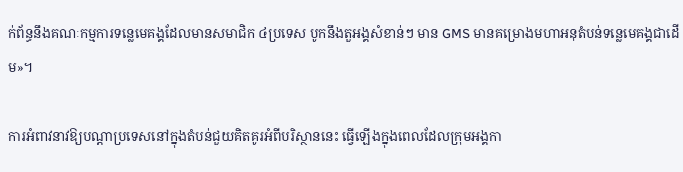ក់ព័ន្ធនឹងគណៈកម្មការទន្លេមេគង្គដែលមានសមាជិក ៤ប្រទេស បូកនឹងតួអង្គសំខាន់ៗ មាន GMS មានគម្រោងមហាអនុតំបន់ទន្លេមេគង្គជាដើម»។

ការអំពាវនាវឱ្យបណ្ដាប្រទេសនៅក្នុងតំបន់ជួយគិតគូរអំពីបរិស្ថាននេះ ធ្វើឡើងក្នុងពេលដែលក្រុមអង្គកា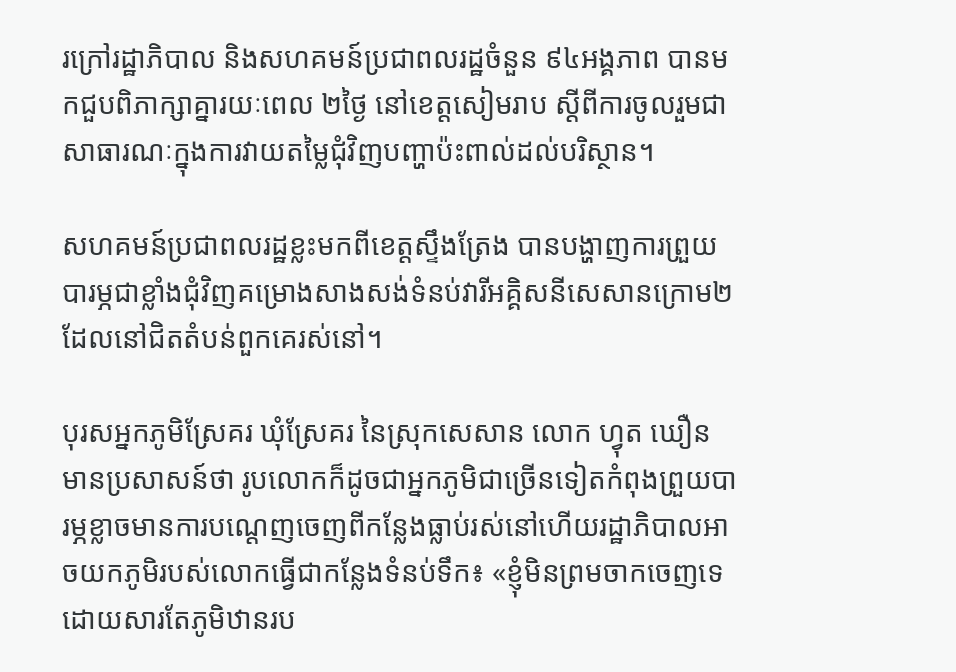រក្រៅរដ្ឋាភិបាល និងសហគមន៍ប្រជាពលរដ្ឋចំនួន ៩៤អង្គភាព បានមកជួបពិភាក្សាគ្នារយៈពេល ២ថ្ងៃ នៅខេត្តសៀមរាប ស្ដីពីការចូលរួមជាសាធារណៈក្នុងការវាយតម្លៃជុំវិញបញ្ហាប៉ះពាល់ដល់បរិស្ថាន។

សហគមន៍ប្រជាពលរដ្ឋខ្លះមកពីខេត្តស្ទឹងត្រែង បានបង្ហាញការព្រួយបារម្ភជាខ្លាំងជុំវិញគម្រោងសាងសង់ទំនប់វារីអគ្គិសនីសេសានក្រោម២ ដែលនៅជិតតំបន់ពួកគេរស់នៅ។

បុរសអ្នកភូមិស្រែគរ ឃុំស្រែគរ នៃស្រុកសេសាន លោក ហ្វុត ឃឿន មានប្រសាសន៍ថា រូបលោកក៏ដូចជាអ្នកភូមិជាច្រើនទៀតកំពុងព្រួយបារម្ភខ្លាចមានការបណ្ដេញចេញពីកន្លែងធ្លាប់រស់នៅហើយរដ្ឋាភិបាលអាចយកភូមិរបស់លោកធ្វើជាកន្លែងទំនប់ទឹក៖ «ខ្ញុំមិនព្រមចាកចេញទេ ដោយសារតែភូមិឋានរប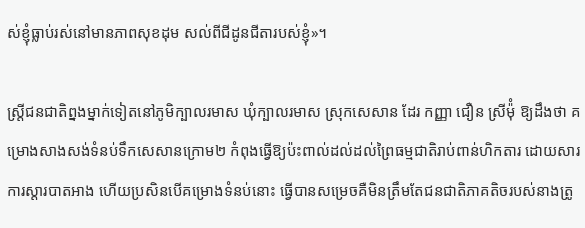ស់ខ្ញុំធ្លាប់រស់នៅមានភាពសុខដុម សល់ពីជីដូនជីតារបស់ខ្ញុំ»។

ស្ត្រីជនជាតិព្នងម្នាក់ទៀតនៅភូមិក្បាលរមាស ឃុំក្បាលរមាស ស្រុកសេសាន ដែរ កញ្ញា ជឿន ស្រីម៉ុំ ឱ្យដឹងថា គម្រោងសាងសង់ទំនប់ទឹកសេសានក្រោម២ កំពុងធ្វើឱ្យប៉ះពាល់ដល់ដល់ព្រៃធម្មជាតិរាប់ពាន់ហិកតារ ដោយសារការស្ដារបាតអាង ហើយប្រសិនបើគម្រោងទំនប់នោះ ធ្វើបានសម្រេចគឺមិនត្រឹមតែជនជាតិភាគតិចរបស់នាងត្រូ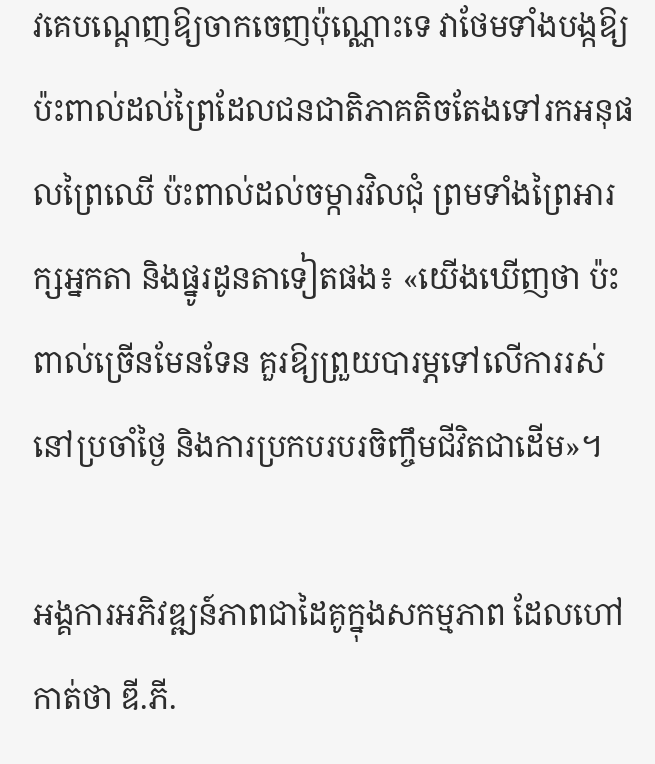វគេបណ្ដេញឱ្យចាកចេញប៉ុណ្ណោះទេ វាថែមទាំងបង្កឱ្យប៉ះពាល់ដល់ព្រៃដែលជនជាតិភាគតិចតែងទៅរកអនុផលព្រៃឈើ ប៉ះពាល់ដល់ចម្ការវិលជុំ ព្រមទាំងព្រៃអារក្សអ្នកតា និងផ្នូរដូនតាទៀតផង៖ «យើងឃើញថា ប៉ះពាល់ច្រើនមែនទែន គួរឱ្យព្រួយបារម្ភទៅលើការរស់នៅប្រចាំថ្ងៃ និងការប្រកបរបរចិញ្ចឹមជីវិតជាដើម»។

អង្គការអភិវឌ្ឍន៍ភាពជាដៃគូក្នុងសកម្មភាព ដែលហៅកាត់ថា ឌី.ភី.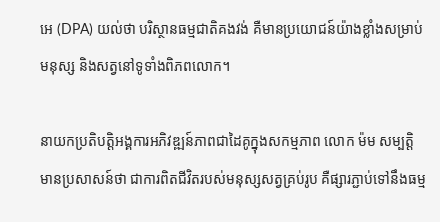អេ (DPA) យល់ថា បរិស្ថានធម្មជាតិគងវង់ គឺមានប្រយោជន៍យ៉ាងខ្លាំងសម្រាប់មនុស្ស និងសត្វនៅទូទាំងពិភពលោក។

នាយកប្រតិបត្តិអង្គការអភិវឌ្ឍន៍ភាពជាដៃគូក្នុងសកម្មភាព លោក ម៉ម សម្បត្តិ មានប្រសាសន៍ថា ជាការពិតជីវិតរបស់មនុស្សសត្វគ្រប់រូប គឺផ្សារភ្ជាប់ទៅនឹងធម្ម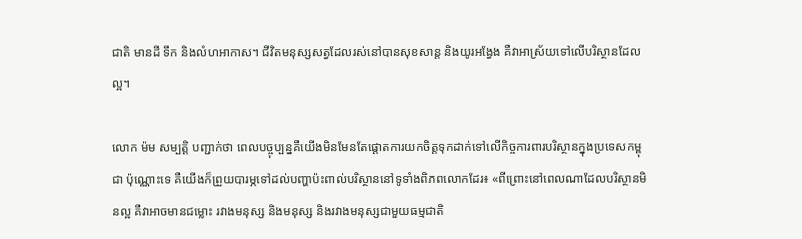ជាតិ មានដី ទឹក និងលំហអាកាស។ ជីវិតមនុស្សសត្វដែលរស់នៅបានសុខសាន្ត និងយូរអង្វែង គឺវាអាស្រ័យទៅលើបរិស្ថានដែលល្អ។

លោក ម៉ម សម្បត្តិ បញ្ជាក់ថា ពេលបច្ចុប្បន្នគឺយើងមិនមែនតែផ្ដោតការយកចិត្តទុកដាក់ទៅលើកិច្ចការពារបរិស្ថានក្នុងប្រទេសកម្ពុជា ប៉ុណ្ណោះទេ គឺយើងក៏ព្រួយបារម្ភទៅដល់បញ្ហាប៉ះពាល់បរិស្ថាននៅទូទាំងពិភពលោកដែរ៖ «ពីព្រោះនៅពេលណាដែលបរិស្ថានមិនល្អ គឺវាអាចមានជម្លោះ រវាងមនុស្ស និងមនុស្ស និងរវាងមនុស្សជាមួយធម្មជាតិ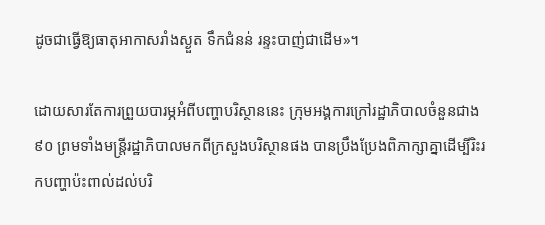ដូចជាធ្វើឱ្យធាតុអាកាសរាំងស្ងួត ទឹកជំនន់ រន្ទះបាញ់ជាដើម»។

ដោយសារតែការព្រួយបារម្ភអំពីបញ្ហាបរិស្ថាននេះ ក្រុមអង្គការក្រៅរដ្ឋាភិបាលចំនួនជាង ៩០ ព្រមទាំងមន្ត្រីរដ្ឋាភិបាលមកពីក្រសួងបរិស្ថានផង បានប្រឹងប្រែងពិភាក្សាគ្នាដើម្បីរិះរកបញ្ហាប៉ះពាល់ដល់បរិ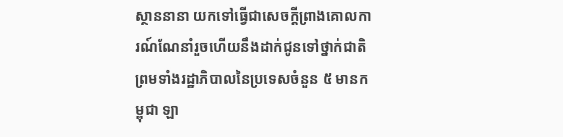ស្ថាននានា យកទៅធ្វើជាសេចក្ដីព្រាងគោលការណ៍ណែនាំរួចហើយនឹងដាក់ជូនទៅថ្នាក់ជាតិ ព្រមទាំងរដ្ឋាភិបាលនៃប្រទេសចំនួន ៥ មានកម្ពុជា ឡា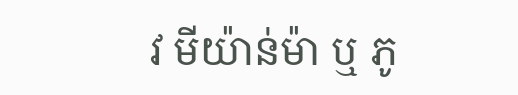វ មីយ៉ាន់ម៉ា ឬ ភូ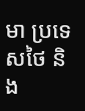មា ប្រទេសថៃ និង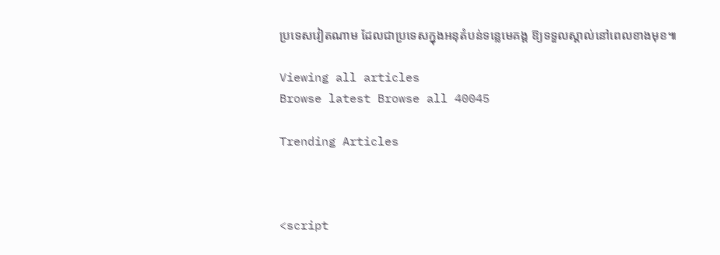ប្រទេសវៀតណាម ដែលជាប្រទេសក្នុងអនុតំបន់ទន្លេមេគង្គ ឱ្យទទួលស្គាល់នៅពេលខាងមុខ៕

Viewing all articles
Browse latest Browse all 40045

Trending Articles



<script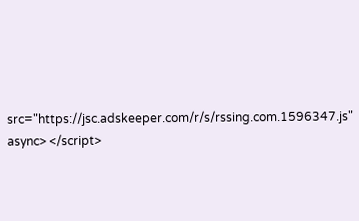src="https://jsc.adskeeper.com/r/s/rssing.com.1596347.js" async> </script>